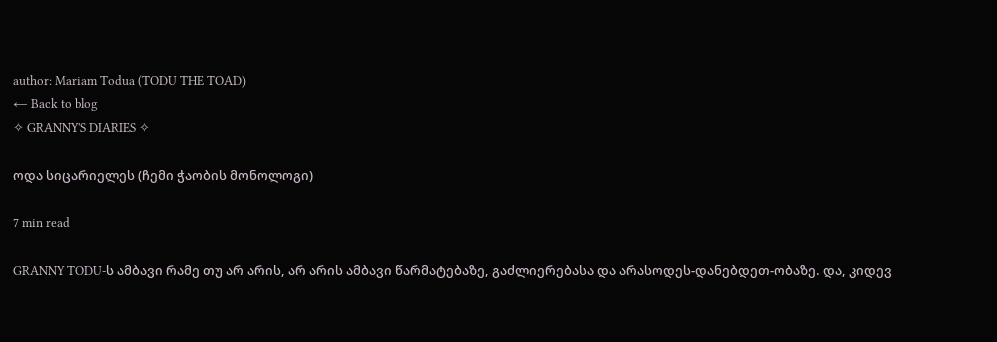author: Mariam Todua (TODU THE TOAD)
← Back to blog
✧ GRANNY'S DIARIES ✧

ოდა სიცარიელეს (ჩემი ჭაობის მონოლოგი)

7 min read

GRANNY TODU-ს ამბავი რამე თუ არ არის, არ არის ამბავი წარმატებაზე, გაძლიერებასა და არასოდეს-დანებდეთ-ობაზე. და, კიდევ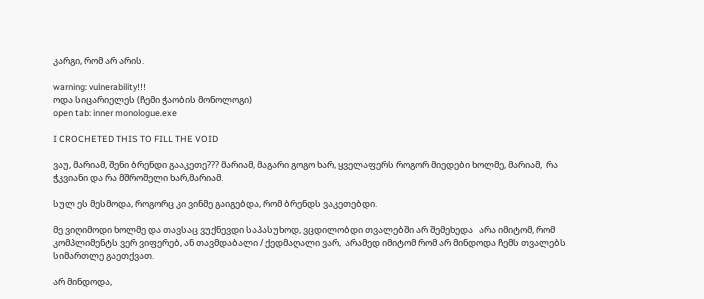კარგი, რომ არ არის.

warning: vulnerability!!!
ოდა სიცარიელეს (ჩემი ჭაობის მონოლოგი)
open tab: inner monologue.exe

I CROCHETED THIS TO FILL THE VOID

ვაუ, მარიამ, შენი ბრენდი გააკეთე??? მარიამ, მაგარი გოგო ხარ, ყველაფერს როგორ მიედები ხოლმე, მარიამ,  რა ჭკვიანი და რა მშრომელი ხარ,მარიამ.

სულ ეს მესმოდა, როგორც კი ვინმე გაიგებდა, რომ ბრენდს ვაკეთებდი.

მე ვიღიმოდი ხოლმე და თავსაც ვუქნევდი საპასუხოდ, ვცდილობდი თვალებში არ შემეხედა   არა იმიტომ, რომ კომპლიმენტს ვერ ვიფერებ, ან თავმდაბალი / ქედმაღალი ვარ,  არამედ იმიტომ რომ არ მინდოდა ჩემს თვალებს სიმართლე გაეთქვათ.

არ მინდოდა,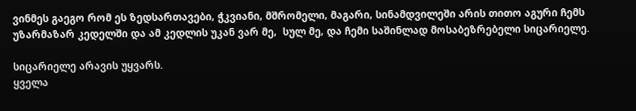ვინმეს გაეგო რომ ეს ზედსართავები, ჭკვიანი, მშრომელი, მაგარი, სინამდვილეში არის თითო აგური ჩემს უზარმაზარ კედელში და ამ კედლის უკან ვარ მე,  სულ მე, და ჩემი საშინლად მოსაბეზრებელი სიცარიელე.

სიცარიელე არავის უყვარს.
ყველა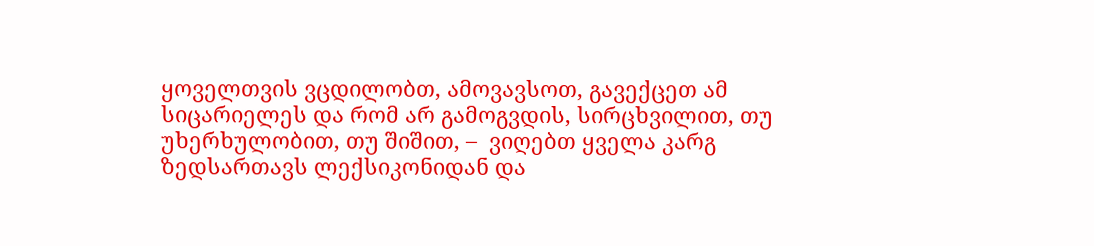ყოველთვის ვცდილობთ, ამოვავსოთ, გავექცეთ ამ სიცარიელეს და რომ არ გამოგვდის, სირცხვილით, თუ უხერხულობით, თუ შიშით, –  ვიღებთ ყველა კარგ ზედსართავს ლექსიკონიდან და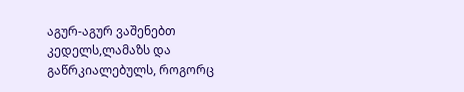აგურ-აგურ ვაშენებთ კედელს,ლამაზს და გაწრკიალებულს, როგორც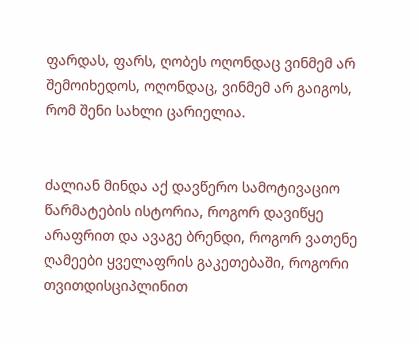ფარდას, ფარს, ღობეს ოღონდაც ვინმემ არ შემოიხედოს, ოღონდაც, ვინმემ არ გაიგოს, რომ შენი სახლი ცარიელია.


ძალიან მინდა აქ დავწერო სამოტივაციო წარმატების ისტორია, როგორ დავიწყე არაფრით და ავაგე ბრენდი, როგორ ვათენე ღამეები ყველაფრის გაკეთებაში, როგორი თვითდისციპლინით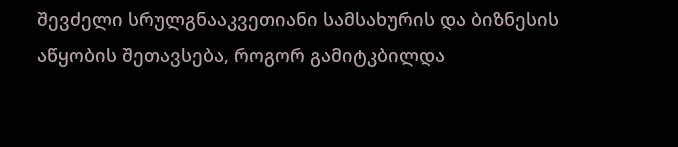შევძელი სრულგნააკვეთიანი სამსახურის და ბიზნესის აწყობის შეთავსება, როგორ გამიტკბილდა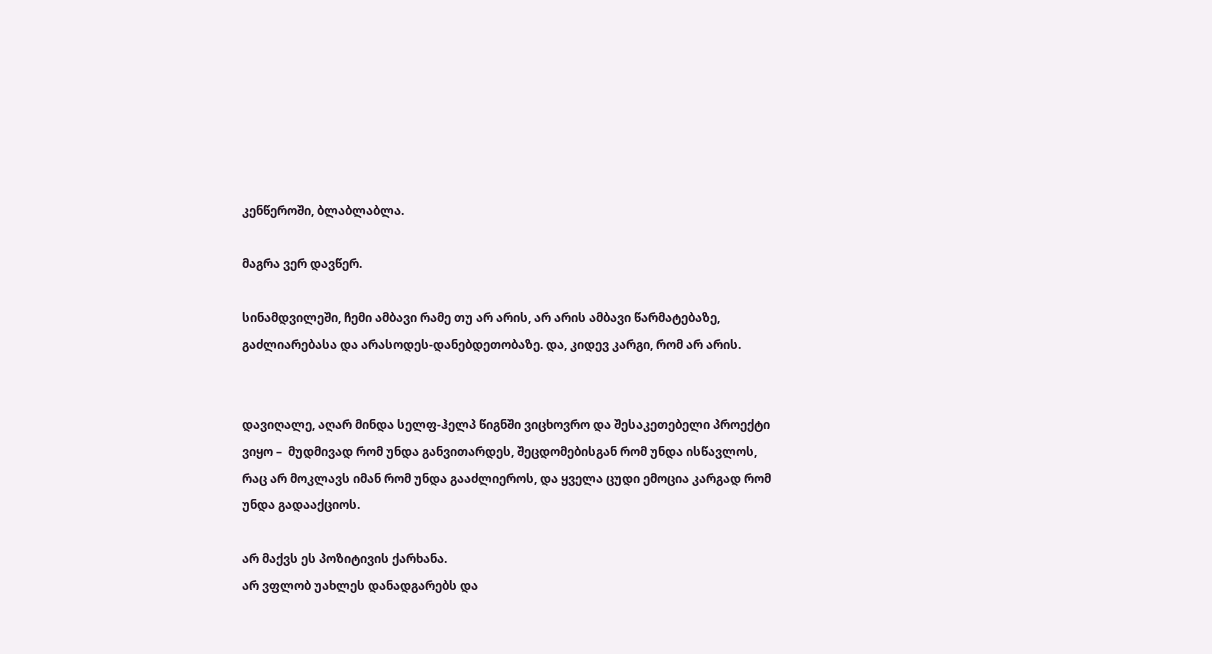კენწეროში, ბლაბლაბლა.

მაგრა ვერ დავწერ.

სინამდვილეში, ჩემი ამბავი რამე თუ არ არის, არ არის ამბავი წარმატებაზე, გაძლიარებასა და არასოდეს-დანებდეთობაზე. და, კიდევ კარგი, რომ არ არის.


დავიღალე, აღარ მინდა სელფ-ჰელპ წიგნში ვიცხოვრო და შესაკეთებელი პროექტი ვიყო –  მუდმივად რომ უნდა განვითარდეს, შეცდომებისგან რომ უნდა ისწავლოს, რაც არ მოკლავს იმან რომ უნდა გააძლიეროს, და ყველა ცუდი ემოცია კარგად რომ უნდა გადააქციოს.

არ მაქვს ეს პოზიტივის ქარხანა.
არ ვფლობ უახლეს დანადგარებს და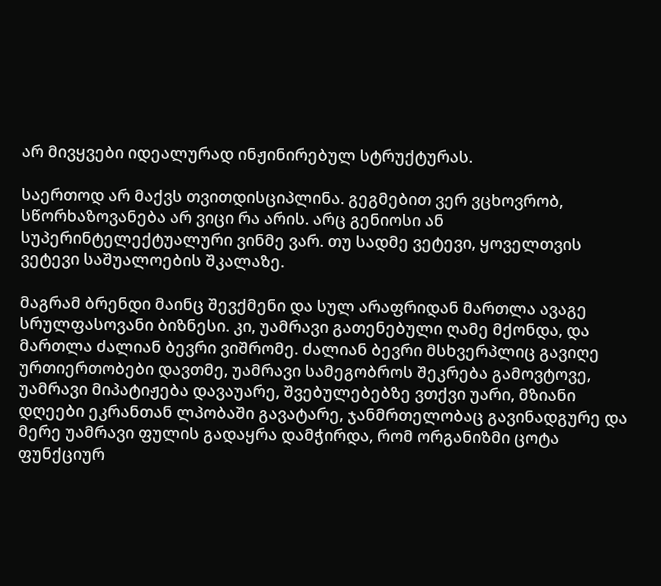არ მივყვები იდეალურად ინჟინირებულ სტრუქტურას.

საერთოდ არ მაქვს თვითდისციპლინა. გეგმებით ვერ ვცხოვრობ, სწორხაზოვანება არ ვიცი რა არის. არც გენიოსი ან სუპერინტელექტუალური ვინმე ვარ. თუ სადმე ვეტევი, ყოველთვის ვეტევი საშუალოების შკალაზე.

მაგრამ ბრენდი მაინც შევქმენი და სულ არაფრიდან მართლა ავაგე სრულფასოვანი ბიზნესი. კი, უამრავი გათენებული ღამე მქონდა, და მართლა ძალიან ბევრი ვიშრომე. ძალიან ბევრი მსხვერპლიც გავიღე ურთიერთობები დავთმე, უამრავი სამეგობროს შეკრება გამოვტოვე, უამრავი მიპატიჟება დავაუარე, შვებულებებზე ვთქვი უარი, მზიანი დღეები ეკრანთან ლპობაში გავატარე, ჯანმრთელობაც გავინადგურე და მერე უამრავი ფულის გადაყრა დამჭირდა, რომ ორგანიზმი ცოტა ფუნქციურ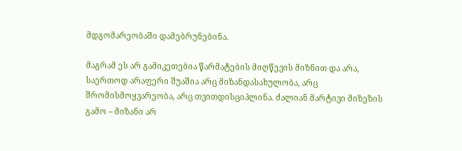მდგომარეობაში დამებრუნებინა.

მაგრამ ეს არ გამიკეთებია წარმატების მიღწევის მიზნით და არა,  საერთოდ არაფერი შუაშია არც მიზანდასახულობა, არც შრომისმოყვარეობა, არც თვითდისციპლინა. ძალიან მარტივი მიზეზის გამო – მიზანი არ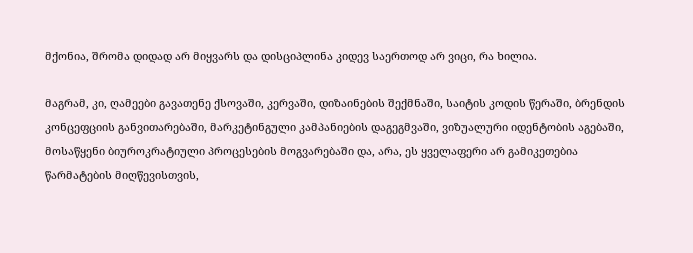მქონია, შრომა დიდად არ მიყვარს და დისციპლინა კიდევ საერთოდ არ ვიცი, რა ხილია.

მაგრამ, კი, ღამეები გავათენე ქსოვაში, კერვაში, დიზაინების შექმნაში, საიტის კოდის წერაში, ბრენდის კონცეფციის განვითარებაში, მარკეტინგული კამპანიების დაგეგმვაში, ვიზუალური იდენტობის აგებაში, მოსაწყენი ბიუროკრატიული პროცესების მოგვარებაში და, არა, ეს ყველაფერი არ გამიკეთებია წარმატების მიღწევისთვის,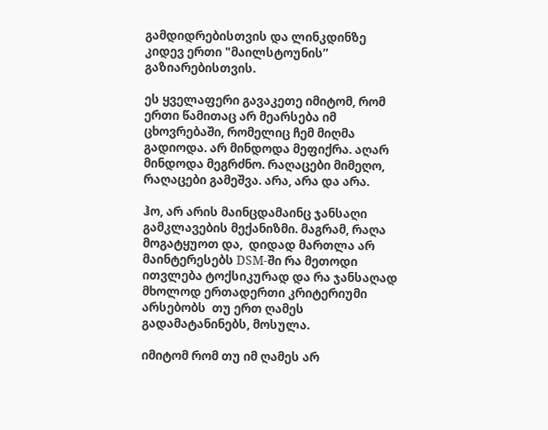გამდიდრებისთვის და ლინკდინზე კიდევ ერთი "მაილსტოუნის” გაზიარებისთვის.

ეს ყველაფერი გავაკეთე იმიტომ, რომ ერთი წამითაც არ მეარსება იმ ცხოვრებაში, რომელიც ჩემ მიღმა გადიოდა. არ მინდოდა მეფიქრა. აღარ მინდოდა მეგრძნო. რაღაცები მიმეღო, რაღაცები გამეშვა. არა, არა და არა.

ჰო, არ არის მაინცდამაინც ჯანსაღი გამკლავების მექანიზმი. მაგრამ, რაღა მოგატყუოთ და,  დიდად მართლა არ მაინტერესებს DSM-ში რა მეთოდი ითვლება ტოქსიკურად და რა ჯანსაღად მხოლოდ ერთადერთი კრიტერიუმი არსებობს  თუ ერთ ღამეს გადამატანინებს, მოსულა.

იმიტომ რომ თუ იმ ღამეს არ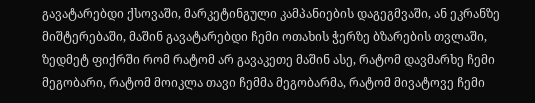გავატარებდი ქსოვაში, მარკეტინგული კამპანიების დაგეგმვაში, ან ეკრანზე მიშტერებაში, მაშინ გავატარებდი ჩემი ოთახის ჭერზე ბზარების თვლაში, ზედმეტ ფიქრში რომ რატომ არ გავაკეთე მაშინ ასე, რატომ დავმარხე ჩემი მეგობარი, რატომ მოიკლა თავი ჩემმა მეგობარმა, რატომ მივატოვე ჩემი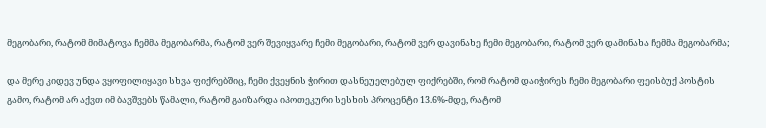მეგობარი, რატომ მიმატოვა ჩემმა მეგობარმა, რატომ ვერ შევიყვარე ჩემი მეგობარი, რატომ ვერ დავინახე ჩემი მეგობარი, რატომ ვერ დამინახა ჩემმა მეგობარმა;

და მერე კიდევ უნდა ვყოფილიყავი სხვა ფიქრებშიც, ჩემი ქვეყნის ჭირით დასნეუელებულ ფიქრებში, რომ რატომ დაიჭირეს ჩემი მეგობარი ფეისბუქ პოსტის გამო, რატომ არ აქვთ იმ ბავშვებს წამალი, რატომ გაიზარდა იპოთეკური სესხის პროცენტი 13.6%-მდე, რატომ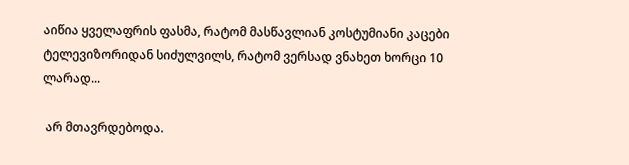აიწია ყველაფრის ფასმა, რატომ მასწავლიან კოსტუმიანი კაცები ტელევიზორიდან სიძულვილს, რატომ ვერსად ვნახეთ ხორცი 10 ლარად...

 არ მთავრდებოდა.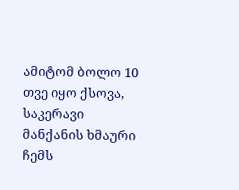ამიტომ ბოლო 10 თვე იყო ქსოვა, საკერავი მანქანის ხმაური ჩემს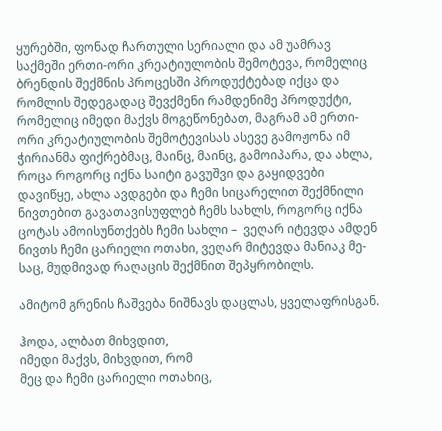ყურებში, ფონად ჩართული სერიალი და ამ უამრავ საქმეში ერთი-ორი კრეატიულობის შემოტევა, რომელიც ბრენდის შექმნის პროცესში პროდუქტებად იქცა და რომლის შედეგადაც შევქმენი რამდენიმე პროდუქტი, რომელიც იმედი მაქვს მოგეწონებათ, მაგრამ ამ ერთი-ორი კრეატიულობის შემოტევისას ასევე გამოჟონა იმ ჭირიანმა ფიქრებმაც, მაინც, მაინც, გამოიპარა, და ახლა, როცა როგორც იქნა საიტი გავუშვი და გაყიდვები დავიწყე, ახლა ავდგები და ჩემი სიცარელით შექმნილი ნივთებით გავათავისუფლებ ჩემს სახლს, როგორც იქნა ცოტას ამოისუნთქებს ჩემი სახლი –  ვეღარ იტევდა ამდენ ნივთს ჩემი ცარიელი ოთახი, ვეღარ მიტევდა მანიაკ მე-საც, მუდმივად რაღაცის შექმნით შეპყრობილს.

ამიტომ გრენის ჩაშვება ნიშნავს დაცლას, ყველაფრისგან.

ჰოდა, ალბათ მიხვდით,
იმედი მაქვს, მიხვდით, რომ
მეც და ჩემი ცარიელი ოთახიც,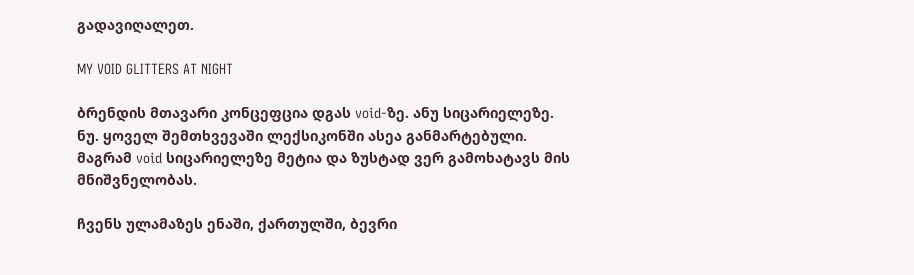გადავიღალეთ.

MY VOID GLITTERS AT NIGHT

ბრენდის მთავარი კონცეფცია დგას void-ზე. ანუ სიცარიელეზე. ნუ. ყოველ შემთხვევაში ლექსიკონში ასეა განმარტებული. მაგრამ void სიცარიელეზე მეტია და ზუსტად ვერ გამოხატავს მის მნიშვნელობას.

ჩვენს ულამაზეს ენაში, ქართულში, ბევრი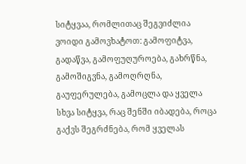სიტყვაა, რომლითაც შეგვიძლია ვოიდი გამოვხატოთ: გამოფიტვა,  გადაწვა, გამოფუღუროება, გახრწნა, გამოშიგვნა, გამოღრღნა, გაუფერულება, გამოცლა და ყველა სხვა სიტყვა, რაც შენში იბადება, როცა გაქვს შეგრძნება, რომ ყველას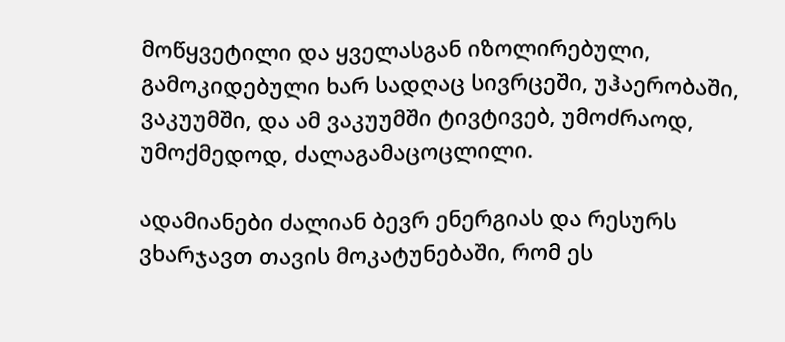მოწყვეტილი და ყველასგან იზოლირებული, გამოკიდებული ხარ სადღაც სივრცეში, უჰაერობაში, ვაკუუმში, და ამ ვაკუუმში ტივტივებ, უმოძრაოდ, უმოქმედოდ, ძალაგამაცოცლილი.

ადამიანები ძალიან ბევრ ენერგიას და რესურს ვხარჯავთ თავის მოკატუნებაში, რომ ეს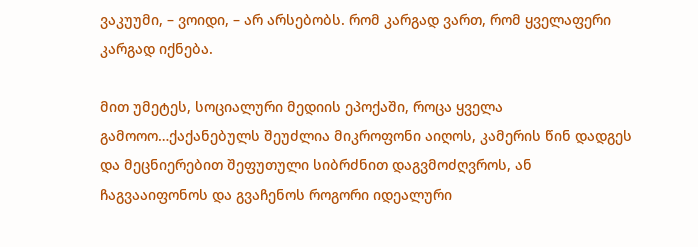ვაკუუმი, – ვოიდი, – არ არსებობს. რომ კარგად ვართ, რომ ყველაფერი კარგად იქნება.

მით უმეტეს, სოციალური მედიის ეპოქაში, როცა ყველა გამოოო…ქაქანებულს შეუძლია მიკროფონი აიღოს, კამერის წინ დადგეს და მეცნიერებით შეფუთული სიბრძნით დაგვმოძღვროს, ან ჩაგვააიფონოს და გვაჩენოს როგორი იდეალური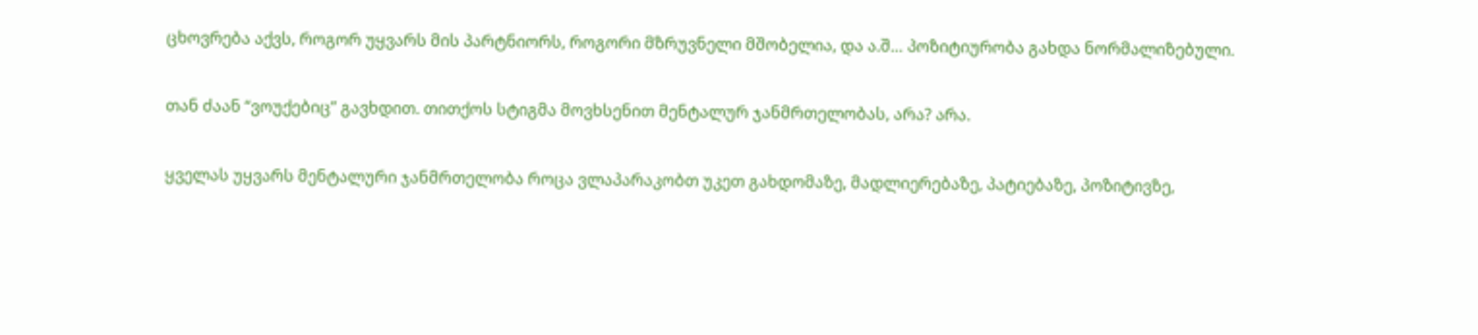ცხოვრება აქვს, როგორ უყვარს მის პარტნიორს, როგორი მზრუვნელი მშობელია, და ა.შ… პოზიტიურობა გახდა ნორმალიზებული.

თან ძაან “ვოუქებიც” გავხდით. თითქოს სტიგმა მოვხსენით მენტალურ ჯანმრთელობას, არა? არა.

ყველას უყვარს მენტალური ჯანმრთელობა როცა ვლაპარაკობთ უკეთ გახდომაზე, მადლიერებაზე, პატიებაზე, პოზიტივზე,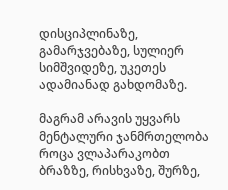დისციპლინაზე, გამარჯვებაზე, სულიერ სიმშვიდეზე, უკეთეს ადამიანად გახდომაზე.

მაგრამ არავის უყვარს მენტალური ჯანმრთელობა როცა ვლაპარაკობთ ბრაზზე, რისხვაზე, შურზე,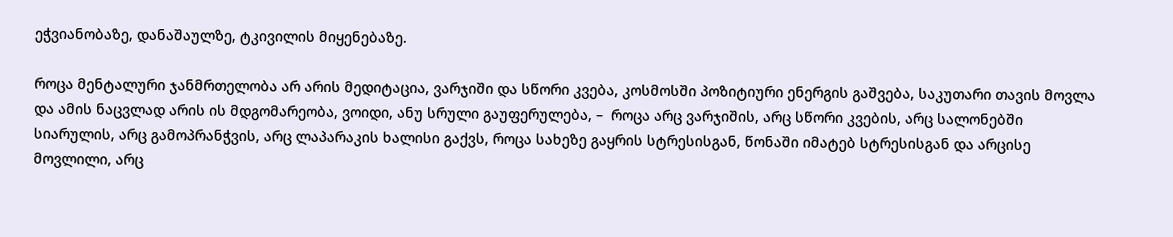ეჭვიანობაზე, დანაშაულზე, ტკივილის მიყენებაზე.

როცა მენტალური ჯანმრთელობა არ არის მედიტაცია, ვარჯიში და სწორი კვება, კოსმოსში პოზიტიური ენერგის გაშვება, საკუთარი თავის მოვლა და ამის ნაცვლად არის ის მდგომარეობა, ვოიდი, ანუ სრული გაუფერულება, –  როცა არც ვარჯიშის, არც სწორი კვების, არც სალონებში სიარულის, არც გამოპრანჭვის, არც ლაპარაკის ხალისი გაქვს, როცა სახეზე გაყრის სტრესისგან, წონაში იმატებ სტრესისგან და არცისე მოვლილი, არც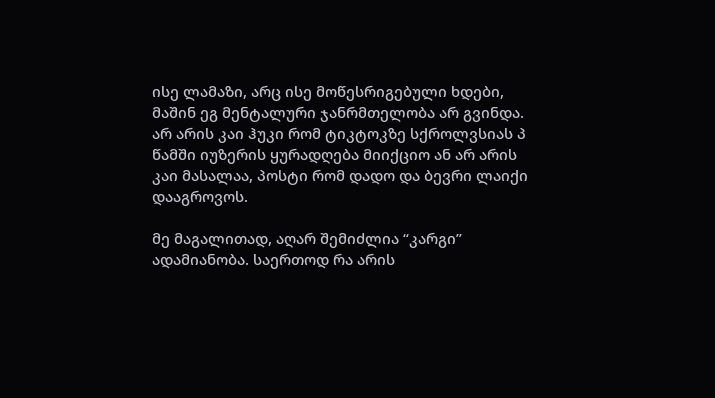ისე ლამაზი, არც ისე მოწესრიგებული ხდები, მაშინ ეგ მენტალური ჯანრმთელობა არ გვინდა. არ არის კაი ჰუკი რომ ტიკტოკზე სქროლვსიას პ წამში იუზერის ყურადღება მიიქციო ან არ არის კაი მასალაა, პოსტი რომ დადო და ბევრი ლაიქი დააგროვოს.

მე მაგალითად, აღარ შემიძლია “კარგი” ადამიანობა. საერთოდ რა არის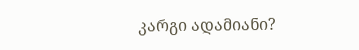კარგი ადამიანი?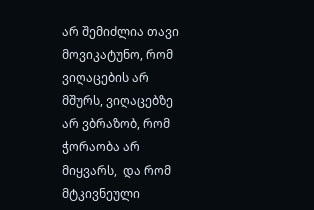არ შემიძლია თავი მოვიკატუნო, რომ ვიღაცების არ მშურს, ვიღაცებზე არ ვბრაზობ, რომ ჭორაობა არ მიყვარს,  და რომ მტკივნეული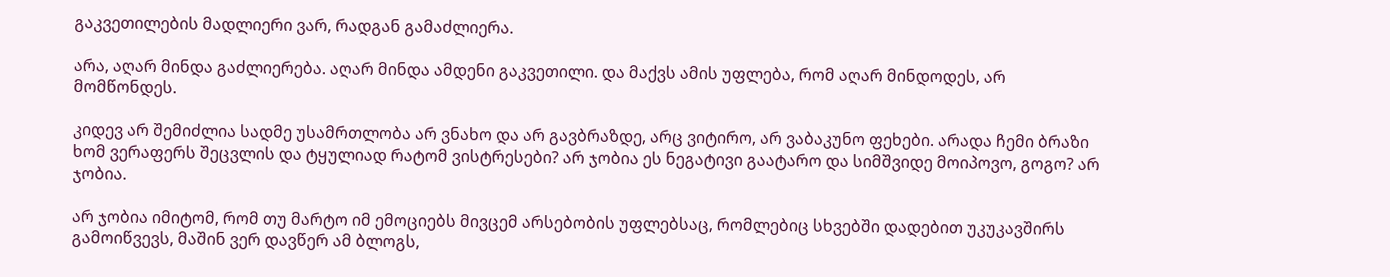გაკვეთილების მადლიერი ვარ, რადგან გამაძლიერა.

არა, აღარ მინდა გაძლიერება. აღარ მინდა ამდენი გაკვეთილი. და მაქვს ამის უფლება, რომ აღარ მინდოდეს, არ მომწონდეს.

კიდევ არ შემიძლია სადმე უსამრთლობა არ ვნახო და არ გავბრაზდე, არც ვიტირო, არ ვაბაკუნო ფეხები. არადა ჩემი ბრაზი ხომ ვერაფერს შეცვლის და ტყულიად რატომ ვისტრესები? არ ჯობია ეს ნეგატივი გაატარო და სიმშვიდე მოიპოვო, გოგო? არ ჯობია.

არ ჯობია იმიტომ, რომ თუ მარტო იმ ემოციებს მივცემ არსებობის უფლებსაც, რომლებიც სხვებში დადებით უკუკავშირს გამოიწვევს, მაშინ ვერ დავწერ ამ ბლოგს,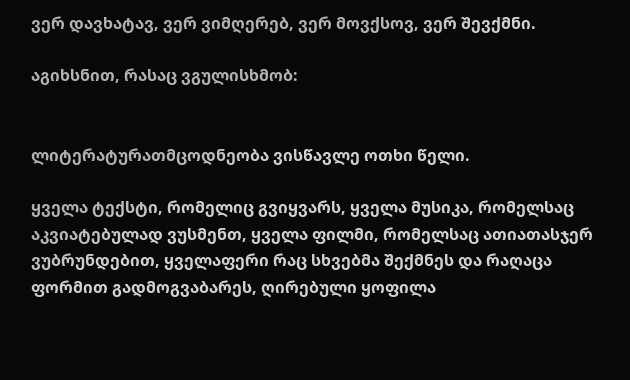ვერ დავხატავ, ვერ ვიმღერებ, ვერ მოვქსოვ, ვერ შევქმნი.

აგიხსნით, რასაც ვგულისხმობ:


ლიტერატურათმცოდნეობა ვისწავლე ოთხი წელი.

ყველა ტექსტი, რომელიც გვიყვარს, ყველა მუსიკა, რომელსაც აკვიატებულად ვუსმენთ, ყველა ფილმი, რომელსაც ათიათასჯერ ვუბრუნდებით, ყველაფერი რაც სხვებმა შექმნეს და რაღაცა ფორმით გადმოგვაბარეს, ღირებული ყოფილა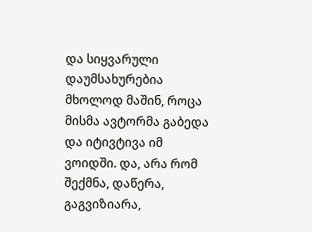და სიყვარული დაუმსახურებია მხოლოდ მაშინ, როცა მისმა ავტორმა გაბედა და იტივტივა იმ ვოიდში. და, არა რომ შექმნა, დაწერა, გაგვიზიარა,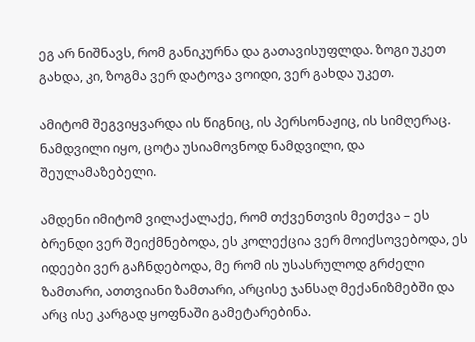ეგ არ ნიშნავს, რომ განიკურნა და გათავისუფლდა. ზოგი უკეთ გახდა, კი, ზოგმა ვერ დატოვა ვოიდი, ვერ გახდა უკეთ.

ამიტომ შეგვიყვარდა ის წიგნიც, ის პერსონაჟიც, ის სიმღერაც. ნამდვილი იყო, ცოტა უსიამოვნოდ ნამდვილი, და შეულამაზებელი.

ამდენი იმიტომ ვილაქალაქე, რომ თქვენთვის მეთქვა – ეს ბრენდი ვერ შეიქმნებოდა, ეს კოლექცია ვერ მოიქსოვებოდა, ეს იდეები ვერ გაჩნდებოდა, მე რომ ის უსასრულოდ გრძელი ზამთარი, ათთვიანი ზამთარი, არცისე ჯანსაღ მექანიზმებში და არც ისე კარგად ყოფნაში გამეტარებინა.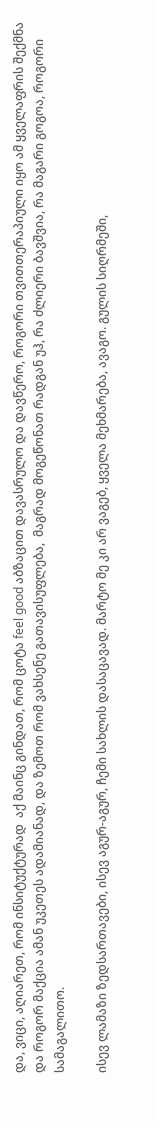და, ვიცი, აღიარეთ, რომ ინსიტუქტურად  აქ მაინც გინდათ, რომ ცოტა feel good აბზაცით დავასრულო და დავწერო, როგორი თვითთერაპიული იყო ამ ყველაფრის შექმნა და როგორ მაქცია ამან უკეთეს ადამიანად, და ზემოთ რომ ვახსენე გათავისუფლება,  მაგრად მოგეწონათ რადგან უჰ, რა ძლიერი ბავშვია, რა მაგარი გოგოა, როგორი სამაგალითო.

ისევ ლამაზი ზედსართავები, ისევ აგურ-აგურ, ჩემი სახლის დასაცავად. მარტო მე კი არ ვაგებ, ყველა მეხმარება, ავაგო. გულის სიღრმეში,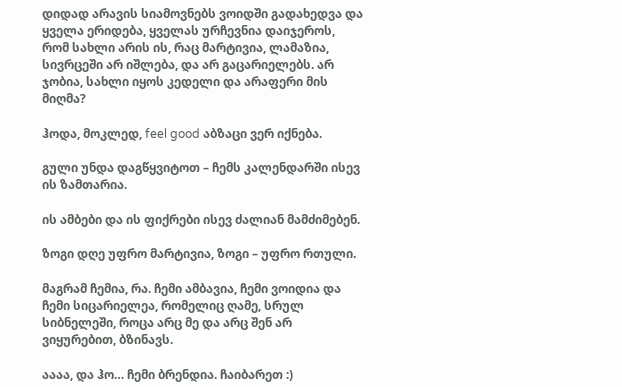დიდად არავის სიამოვნებს ვოიდში გადახედვა და ყველა ერიდება, ყველას ურჩევნია დაიჯეროს, რომ სახლი არის ის, რაც მარტივია, ლამაზია, სივრცეში არ იშლება, და არ გაცარიელებს. არ ჯობია, სახლი იყოს კედელი და არაფერი მის მიღმა?

ჰოდა, მოკლედ, feel good აბზაცი ვერ იქნება.

გული უნდა დაგწყვიტოთ – ჩემს კალენდარში ისევ ის ზამთარია.

ის ამბები და ის ფიქრები ისევ ძალიან მამძიმებენ.

ზოგი დღე უფრო მარტივია, ზოგი – უფრო რთული.

მაგრამ ჩემია, რა. ჩემი ამბავია, ჩემი ვოიდია და ჩემი სიცარიელეა, რომელიც ღამე, სრულ სიბნელეში, როცა არც მე და არც შენ არ ვიყურებით, ბზინავს.

აააა, და ჰო… ჩემი ბრენდია. ჩაიბარეთ :)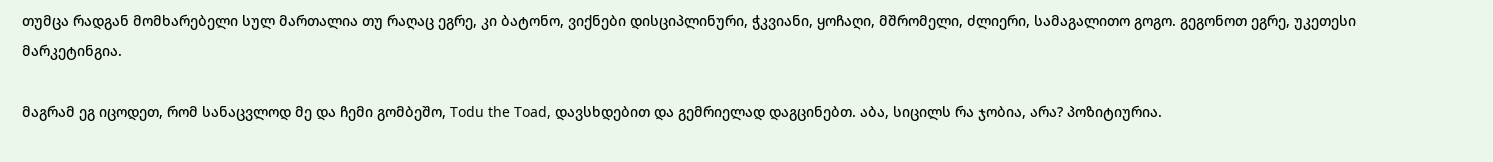თუმცა რადგან მომხარებელი სულ მართალია თუ რაღაც ეგრე, კი ბატონო, ვიქნები დისციპლინური, ჭკვიანი, ყოჩაღი, მშრომელი, ძლიერი, სამაგალითო გოგო. გეგონოთ ეგრე, უკეთესი მარკეტინგია.

მაგრამ ეგ იცოდეთ, რომ სანაცვლოდ მე და ჩემი გომბეშო, Todu the Toad, დავსხდებით და გემრიელად დაგცინებთ. აბა, სიცილს რა ჯობია, არა? პოზიტიურია.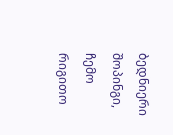ბედნიერი შოპინგი, ჩემო რიგითო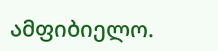ამფიბიელო.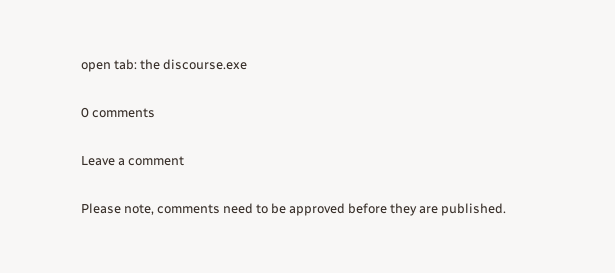open tab: the discourse.exe

0 comments

Leave a comment

Please note, comments need to be approved before they are published.